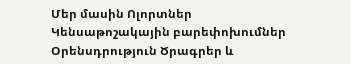Մեր մասին Ոլորտներ Կենսաթոշակային բարեփոխումներ Օրենսդրություն Ծրագրեր և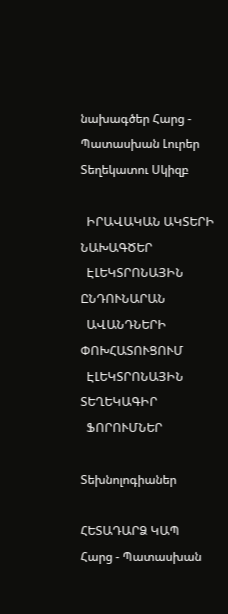նախագծեր Հարց - Պատասխան Լուրեր Տեղեկատու Սկիզբ

  ԻՐԱՎԱԿԱՆ ԱԿՏԵՐԻ ՆԱԽԱԳԾԵՐ
  ԷԼԵԿՏՐՈՆԱՅԻՆ ԸՆԴՈՒՆԱՐԱՆ
  ԱՎԱՆԴՆԵՐԻ ՓՈԽՀԱՏՈՒՑՈՒՄ
  ԷԼԵԿՏՐՈՆԱՅԻՆ ՏԵՂԵԿԱԳԻՐ
  ՖՈՐՈՒՄՆԵՐ

Տեխնոլոգիաներ

ՀԵՏԱԴԱՐՁ ԿԱՊ
Հարց - Պատասխան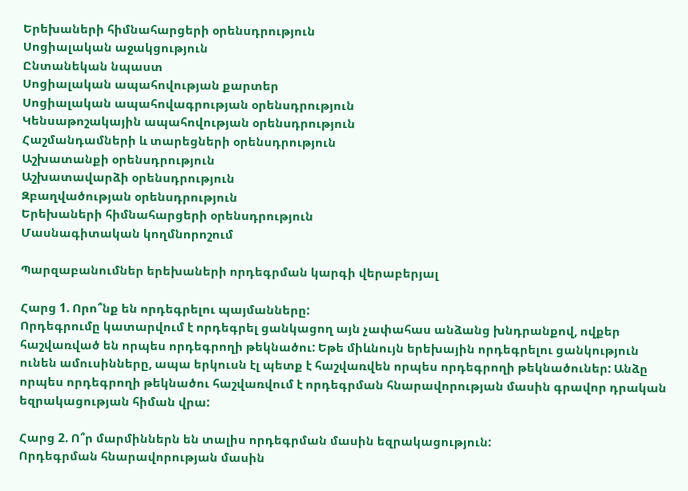Երեխաների հիմնահարցերի օրենսդրություն
Սոցիալական աջակցություն
Ընտանեկան նպաստ
Սոցիալական ապահովության քարտեր
Սոցիալական ապահովագրության օրենսդրություն
Կենսաթոշակային ապահովության օրենսդրություն
Հաշմանդամների և տարեցների օրենսդրություն
Աշխատանքի օրենսդրություն
Աշխատավարձի օրենսդրություն
Զբաղվածության օրենսդրություն
Երեխաների հիմնահարցերի օրենսդրություն
Մասնագիտական կողմնորոշում

Պարզաբանումներ երեխաների որդեգրման կարգի վերաբերյալ

Հարց 1. Որո՞նք են որդեգրելու պայմանները:
Որդեգրումը կատարվում է որդեգրել ցանկացող այն չափահաս անձանց խնդրանքով, ովքեր հաշվառված են որպես որդեգրողի թեկնածու: Եթե միևնույն երեխային որդեգրելու ցանկություն ունեն ամուսինները, ապա երկուսն էլ պետք է հաշվառվեն որպես որդեգրողի թեկնածուներ: Անձը որպես որդեգրողի թեկնածու հաշվառվում է որդեգրման հնարավորության մասին գրավոր դրական եզրակացության հիման վրա:

Հարց 2. Ո՞ր մարմիններն են տալիս որդեգրման մասին եզրակացություն:
Որդեգրման հնարավորության մասին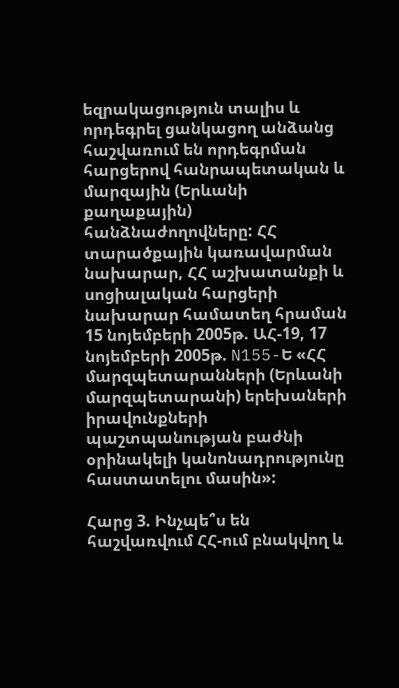եզրակացություն տալիս և որդեգրել ցանկացող անձանց հաշվառում են որդեգրման հարցերով հանրապետական և մարզային (Երևանի քաղաքային) հանձնաժողովները: ՀՀ տարածքային կառավարման նախարար, ՀՀ աշխատանքի և սոցիալական հարցերի նախարար համատեղ հրաման 15 նոյեմբերի 2005թ. ԱՀ-19, 17 նոյեմբերի 2005թ. N155-Ե «ՀՀ մարզպետարանների (Երևանի մարզպետարանի) երեխաների իրավունքների պաշտպանության բաժնի օրինակելի կանոնադրությունը հաստատելու մասին»:

Հարց 3. Ինչպե՞ս են հաշվառվում ՀՀ-ում բնակվող և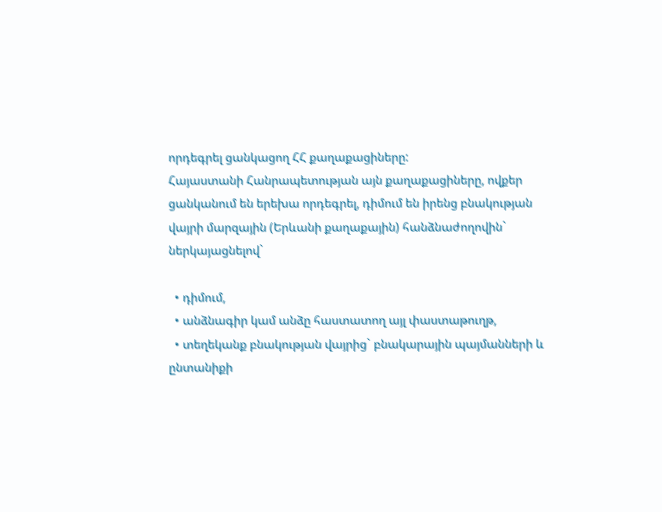որդեգրել ցանկացող ՀՀ քաղաքացիները:
Հայաստանի Հանրապետության այն քաղաքացիները, ովքեր ցանկանում են երեխա որդեգրել, դիմում են իրենց բնակության վայրի մարզային (Երևանի քաղաքային) հանձնաժողովին` ներկայացնելով`

  • դիմում,
  • անձնագիր կամ անձը հաստատող այլ փաստաթուղթ,
  • տեղեկանք բնակության վայրից` բնակարային պայմանների և ընտանիքի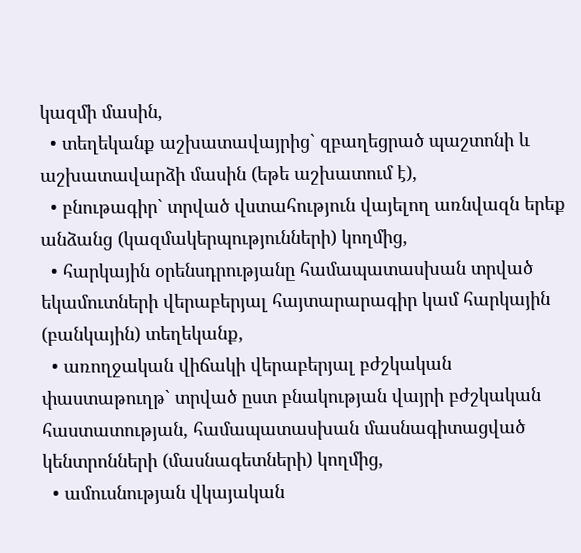կազմի մասին,
  • տեղեկանք աշխատավայրից` զբաղեցրած պաշտոնի և աշխատավարձի մասին (եթե աշխատում է),
  • բնութագիր` տրված վստահություն վայելող առնվազն երեք անձանց (կազմակերպությունների) կողմից,
  • հարկային օրենսդրությանը համապատասխան տրված եկամուտների վերաբերյալ հայտարարագիր կամ հարկային (բանկային) տեղեկանք,
  • առողջական վիճակի վերաբերյալ բժշկական փաստաթուղթ` տրված ըստ բնակության վայրի բժշկական հաստատության, համապատասխան մասնագիտացված կենտրոնների (մասնագետների) կողմից,
  • ամուսնության վկայական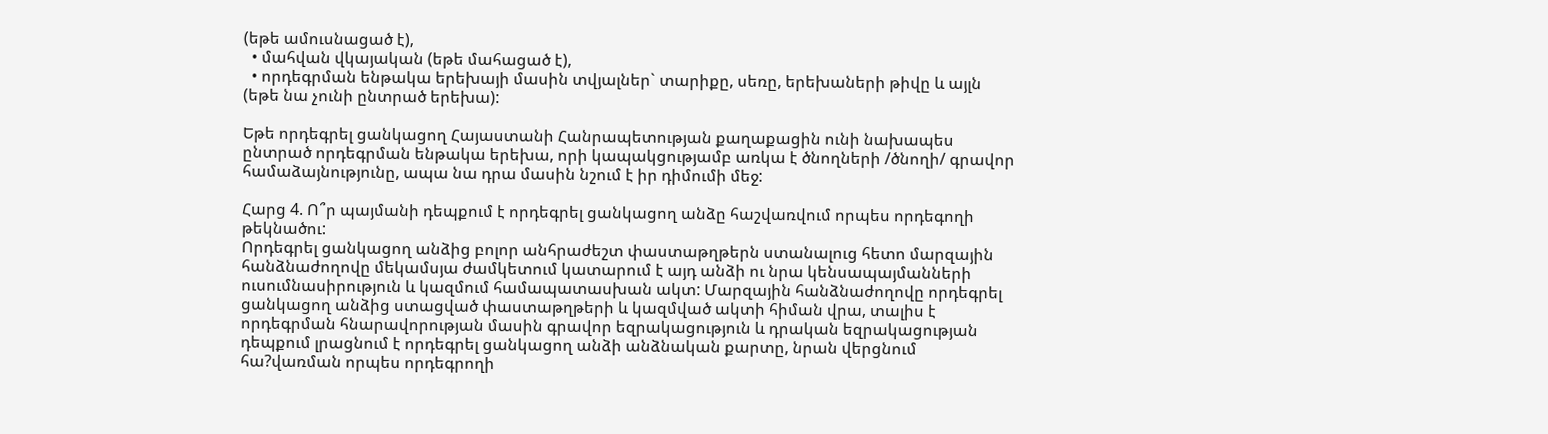(եթե ամուսնացած է),
  • մահվան վկայական (եթե մահացած է),
  • որդեգրման ենթակա երեխայի մասին տվյալներ` տարիքը, սեռը, երեխաների թիվը և այլն (եթե նա չունի ընտրած երեխա):

Եթե որդեգրել ցանկացող Հայաստանի Հանրապետության քաղաքացին ունի նախապես ընտրած որդեգրման ենթակա երեխա, որի կապակցությամբ առկա է ծնողների /ծնողի/ գրավոր համաձայնությունը, ապա նա դրա մասին նշում է իր դիմումի մեջ:

Հարց 4. Ո՞ր պայմանի դեպքում է որդեգրել ցանկացող անձը հաշվառվում որպես որդեգողի թեկնածու:
Որդեգրել ցանկացող անձից բոլոր անհրաժեշտ փաստաթղթերն ստանալուց հետո մարզային հանձնաժողովը մեկամսյա ժամկետում կատարում է այդ անձի ու նրա կենսապայմանների ուսումնասիրություն և կազմում համապատասխան ակտ: Մարզային հանձնաժողովը որդեգրել ցանկացող անձից ստացված փաստաթղթերի և կազմված ակտի հիման վրա, տալիս է որդեգրման հնարավորության մասին գրավոր եզրակացություն և դրական եզրակացության դեպքում լրացնում է որդեգրել ցանկացող անձի անձնական քարտը, նրան վերցնում հա?վառման որպես որդեգրողի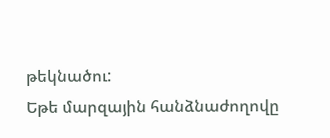թեկնածու:
Եթե մարզային հանձնաժողովը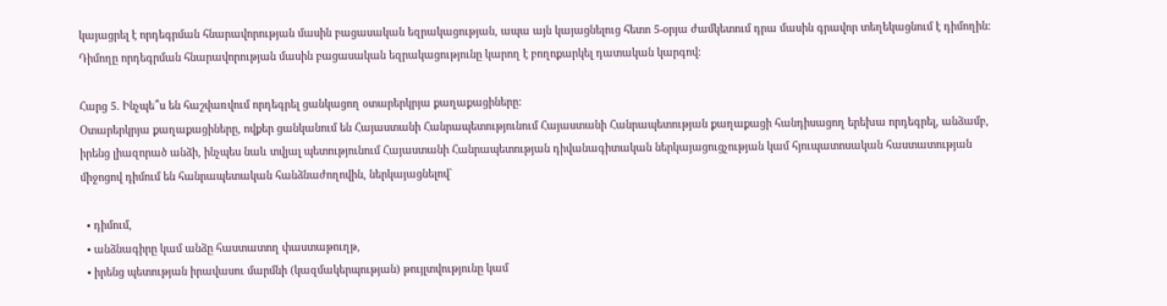կայացրել է որդեգրման հնարավորության մասին բացասական եզրակացության, ապա այն կայացնելուց հետո 5-օրյա ժամկետում դրա մասին գրավոր տեղեկացնում է դիմողին: Դիմողը որդեգրման հնարավորության մասին բացասական եզրակացությունը կարող է բողոքարկել դատական կարգով:

Հարց 5. Ինչպե՞ս են հաշվառվում որդեգրել ցանկացող օտարերկրյա քաղաքացիները:
Օտարերկրյա քաղաքացիները, ովքեր ցանկանում են Հայաստանի Հանրապետությունում Հայաստանի Հանրապետության քաղաքացի հանդիսացող երեխա որդեգրել, անձամբ, իրենց լիազորած անձի, ինչպես նաև տվյալ պետությունում Հայաստանի Հանրապետության դիվանագիտական ներկայացուցչության կամ հյուպատոսական հաստատության միջոցով դիմում են հանրապետական հանձնաժողովին, ներկայացնելով`

  • դիմում,
  • անձնագիրը կամ անձը հաստատող փաստաթուղթ,
  • իրենց պետության իրավասու մարմնի (կազմակերպության) թույլտվությունը կամ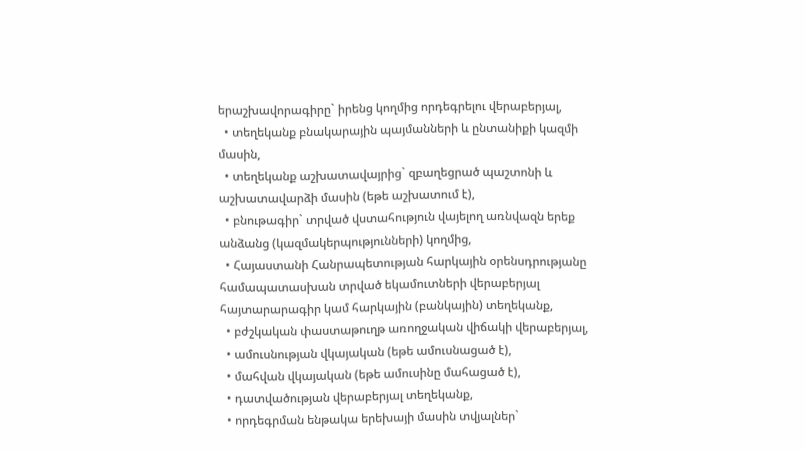երաշխավորագիրը` իրենց կողմից որդեգրելու վերաբերյալ,
  • տեղեկանք բնակարային պայմանների և ընտանիքի կազմի մասին,
  • տեղեկանք աշխատավայրից` զբաղեցրած պաշտոնի և աշխատավարձի մասին (եթե աշխատում է),
  • բնութագիր` տրված վստահություն վայելող առնվազն երեք անձանց (կազմակերպությունների) կողմից,
  • Հայաստանի Հանրապետության հարկային օրենսդրությանը համապատասխան տրված եկամուտների վերաբերյալ հայտարարագիր կամ հարկային (բանկային) տեղեկանք,
  • բժշկական փաստաթուղթ առողջական վիճակի վերաբերյալ,
  • ամուսնության վկայական (եթե ամուսնացած է),
  • մահվան վկայական (եթե ամուսինը մահացած է),
  • դատվածության վերաբերյալ տեղեկանք,
  • որդեգրման ենթակա երեխայի մասին տվյալներ`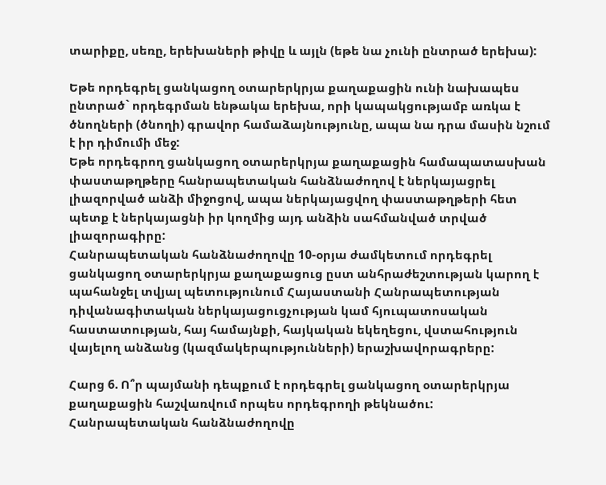տարիքը, սեռը, երեխաների թիվը և այլն (եթե նա չունի ընտրած երեխա):

Եթե որդեգրել ցանկացող օտարերկրյա քաղաքացին ունի նախապես ընտրած` որդեգրման ենթակա երեխա, որի կապակցությամբ առկա է ծնողների (ծնողի) գրավոր համաձայնությունը, ապա նա դրա մասին նշում է իր դիմումի մեջ:
Եթե որդեգրող ցանկացող օտարերկրյա քաղաքացին համապատասխան փաստաթղթերը հանրապետական հանձնաժողով է ներկայացրել լիազորված անձի միջոցով, ապա ներկայացվող փաստաթղթերի հետ պետք է ներկայացնի իր կողմից այդ անձին սահմանված տրված լիազորագիրը:
Հանրապետական հանձնաժողովը 10-օրյա ժամկետում որդեգրել ցանկացող օտարերկրյա քաղաքացուց ըստ անհրաժեշտության կարող է պահանջել տվյալ պետությունում Հայաստանի Հանրապետության դիվանագիտական ներկայացուցչության կամ հյուպատոսական հաստատության, հայ համայնքի, հայկական եկեղեցու, վստահություն վայելող անձանց (կազմակերպությունների) երաշխավորագրերը:

Հարց 6. Ո՞ր պայմանի դեպքում է որդեգրել ցանկացող օտարերկրյա քաղաքացին հաշվառվում որպես որդեգրողի թեկնածու:
Հանրապետական հանձնաժողովը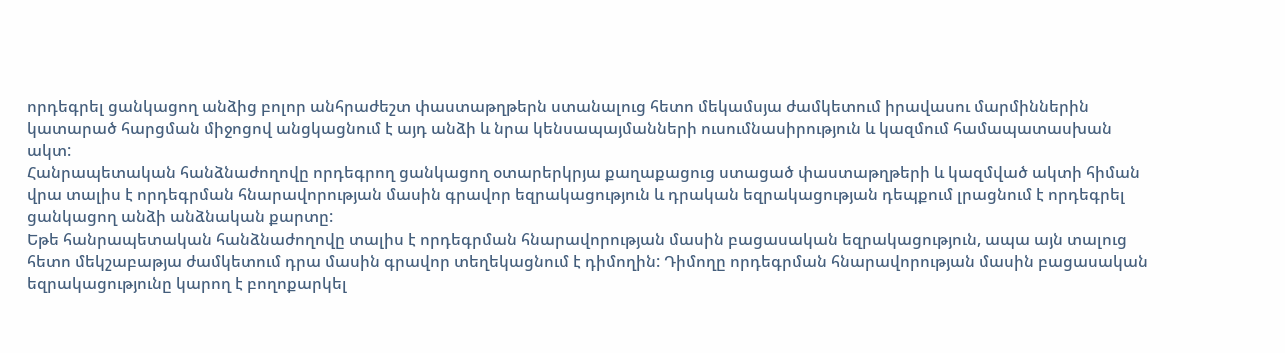որդեգրել ցանկացող անձից բոլոր անհրաժեշտ փաստաթղթերն ստանալուց հետո մեկամսյա ժամկետում իրավասու մարմիններին կատարած հարցման միջոցով անցկացնում է այդ անձի և նրա կենսապայմանների ուսումնասիրություն և կազմում համապատասխան ակտ:
Հանրապետական հանձնաժողովը որդեգրող ցանկացող օտարերկրյա քաղաքացուց ստացած փաստաթղթերի և կազմված ակտի հիման վրա տալիս է որդեգրման հնարավորության մասին գրավոր եզրակացություն և դրական եզրակացության դեպքում լրացնում է որդեգրել ցանկացող անձի անձնական քարտը:
Եթե հանրապետական հանձնաժողովը տալիս է որդեգրման հնարավորության մասին բացասական եզրակացություն, ապա այն տալուց հետո մեկշաբաթյա ժամկետում դրա մասին գրավոր տեղեկացնում է դիմողին: Դիմողը որդեգրման հնարավորության մասին բացասական եզրակացությունը կարող է բողոքարկել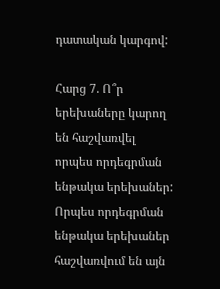դատական կարգով:

Հարց 7. Ո՞ր երեխաները կարող են հաշվառվել որպես որդեգրման ենթակա երեխաներ:
Որպես որդեգրման ենթակա երեխաներ հաշվառվում են այն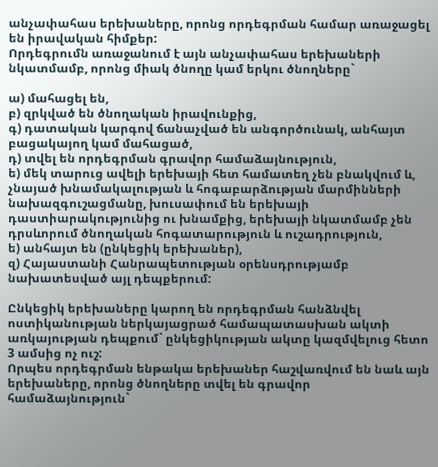անչափահաս երեխաները, որոնց որդեգրման համար առաջացել են իրավական հիմքեր:
Որդեգրումն առաջանում է այն անչափահաս երեխաների նկատմամբ, որոնց միակ ծնողը կամ երկու ծնողները`

ա) մահացել են,
բ) զրկված են ծնողական իրավունքից,
գ) դատական կարգով ճանաչված են անգործունակ, անհայտ բացակայող կամ մահացած,
դ) տվել են որդեգրման գրավոր համաձայնություն,
ե) մեկ տարուց ավելի երեխայի հետ համատեղ չեն բնակվում և, չնայած խնամակալության և հոգաբարձության մարմինների նախազգուշացմանը, խուսափում են երեխայի դաստիարակությունից ու խնամքից, երեխայի նկատմամբ չեն դրսևորում ծնողական հոգատարություն և ուշադրություն,
ե) անհայտ են (ընկեցիկ երեխաներ),
զ) Հայաստանի Հանրապետության օրենսդրությամբ նախատեսված այլ դեպքերում:

Ընկեցիկ երեխաները կարող են որդեգրման հանձնվել ոստիկանության ներկայացրած համապատասխան ակտի առկայության դեպքում` ընկեցիկության ակտը կազմվելուց հետո 3 ամսից ոչ ուշ:
Որպես որդեգրման ենթակա երեխաներ հաշվառվում են նաև այն երեխաները, որոնց ծնողները տվել են գրավոր համաձայնություն`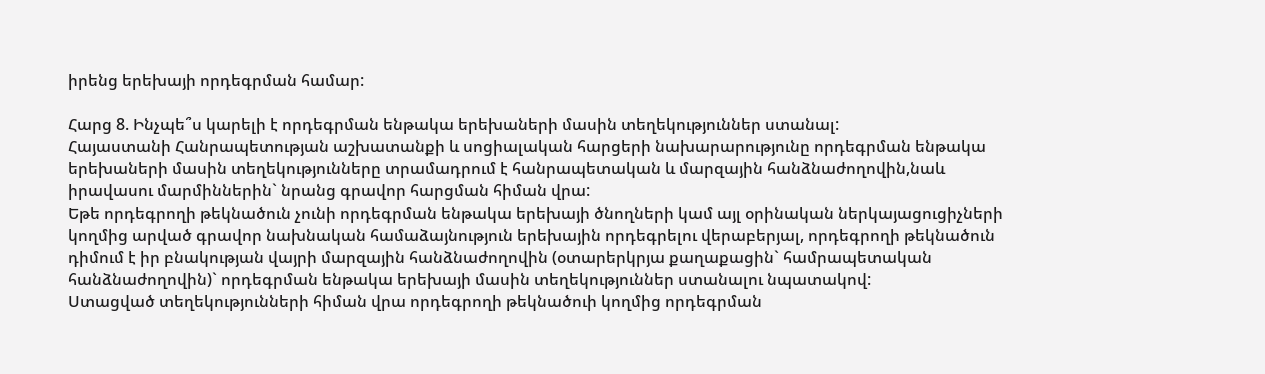իրենց երեխայի որդեգրման համար:

Հարց 8. Ինչպե՞ս կարելի է որդեգրման ենթակա երեխաների մասին տեղեկություններ ստանալ:
Հայաստանի Հանրապետության աշխատանքի և սոցիալական հարցերի նախարարությունը որդեգրման ենթակա երեխաների մասին տեղեկությունները տրամադրում է հանրապետական և մարզային հանձնաժողովին,նաև իրավասու մարմիններին` նրանց գրավոր հարցման հիման վրա:
Եթե որդեգրողի թեկնածուն չունի որդեգրման ենթակա երեխայի ծնողների կամ այլ օրինական ներկայացուցիչների կողմից արված գրավոր նախնական համաձայնություն երեխային որդեգրելու վերաբերյալ, որդեգրողի թեկնածուն դիմում է իր բնակության վայրի մարզային հանձնաժողովին (օտարերկրյա քաղաքացին` համրապետական հանձնաժողովին)` որդեգրման ենթակա երեխայի մասին տեղեկություններ ստանալու նպատակով:
Ստացված տեղեկությունների հիման վրա որդեգրողի թեկնածուի կողմից որդեգրման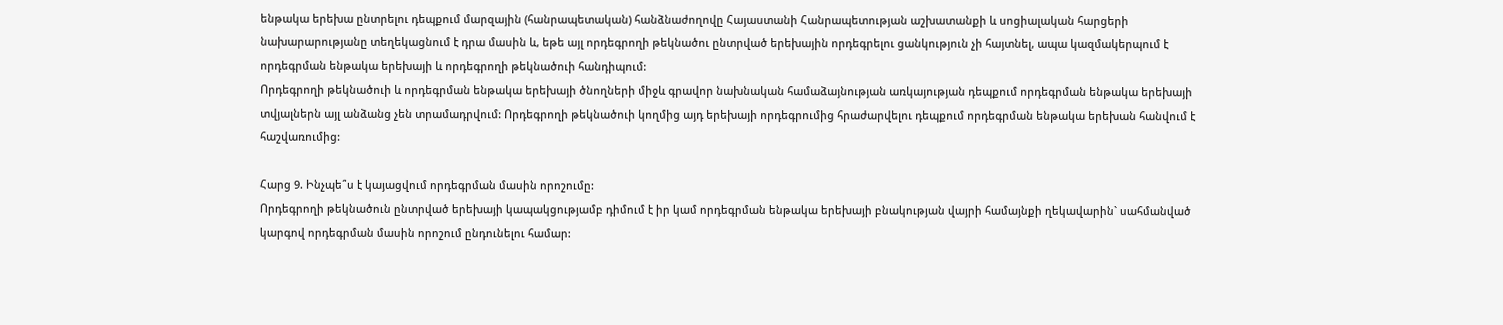ենթակա երեխա ընտրելու դեպքում մարզային (հանրապետական) հանձնաժողովը Հայաստանի Հանրապետության աշխատանքի և սոցիալական հարցերի նախարարությանը տեղեկացնում է դրա մասին և, եթե այլ որդեգրողի թեկնածու ընտրված երեխային որդեգրելու ցանկություն չի հայտնել, ապա կազմակերպում է որդեգրման ենթակա երեխայի և որդեգրողի թեկնածուի հանդիպում:
Որդեգրողի թեկնածուի և որդեգրման ենթակա երեխայի ծնողների միջև գրավոր նախնական համաձայնության առկայության դեպքում որդեգրման ենթակա երեխայի տվյալներն այլ անձանց չեն տրամադրվում: Որդեգրողի թեկնածուի կողմից այդ երեխայի որդեգրումից հրաժարվելու դեպքում որդեգրման ենթակա երեխան հանվում է հաշվառումից:

Հարց 9. Ինչպե՞ս է կայացվում որդեգրման մասին որոշումը:
Որդեգրողի թեկնածուն ընտրված երեխայի կապակցությամբ դիմում է իր կամ որդեգրման ենթակա երեխայի բնակության վայրի համայնքի ղեկավարին` սահմանված կարգով որդեգրման մասին որոշում ընդունելու համար: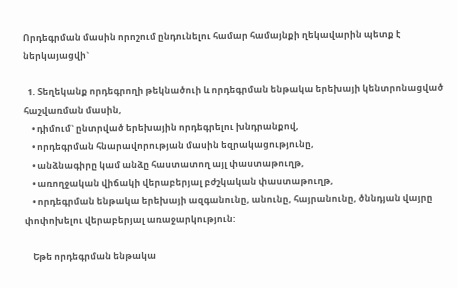Որդեգրման մասին որոշում ընդունելու համար համայնքի ղեկավարին պետք է ներկայացվի`

  1. Տեղեկանք որդեգրողի թեկնածուի և որդեգրման ենթակա երեխայի կենտրոնացված հաշվառման մասին,
    • դիմում` ընտրված երեխային որդեգրելու խնդրանքով,
    • որդեգրման հնարավորության մասին եզրակացությունը,
    • անձնագիրը կամ անձը հաստատող այլ փաստաթուղթ,
    • առողջական վիճակի վերաբերյալ բժշկական փաստաթուղթ,
    • որդեգրման ենթակա երեխայի ազգանունը, անունը, հայրանունը, ծննդյան վայրը փոփոխելու վերաբերյալ առաջարկություն:

    Եթե որդեգրման ենթակա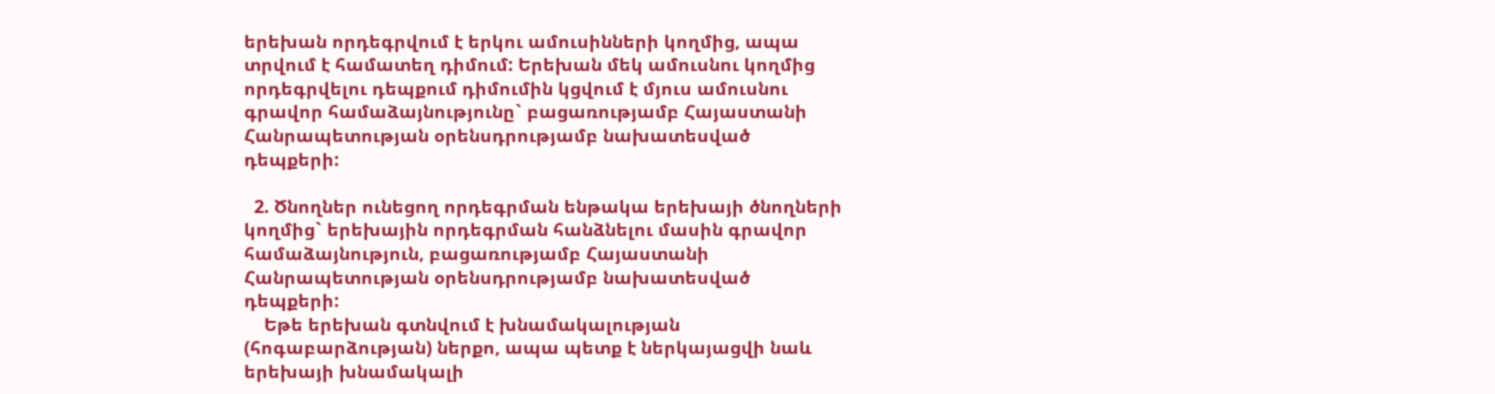երեխան որդեգրվում է երկու ամուսինների կողմից, ապա տրվում է համատեղ դիմում: Երեխան մեկ ամուսնու կողմից որդեգրվելու դեպքում դիմումին կցվում է մյուս ամուսնու գրավոր համաձայնությունը` բացառությամբ Հայաստանի Հանրապետության օրենսդրությամբ նախատեսված դեպքերի:

  2. Ծնողներ ունեցող որդեգրման ենթակա երեխայի ծնողների կողմից` երեխային որդեգրման հանձնելու մասին գրավոր համաձայնություն, բացառությամբ Հայաստանի Հանրապետության օրենսդրությամբ նախատեսված դեպքերի:
    Եթե երեխան գտնվում է խնամակալության (հոգաբարձության) ներքո, ապա պետք է ներկայացվի նաև երեխայի խնամակալի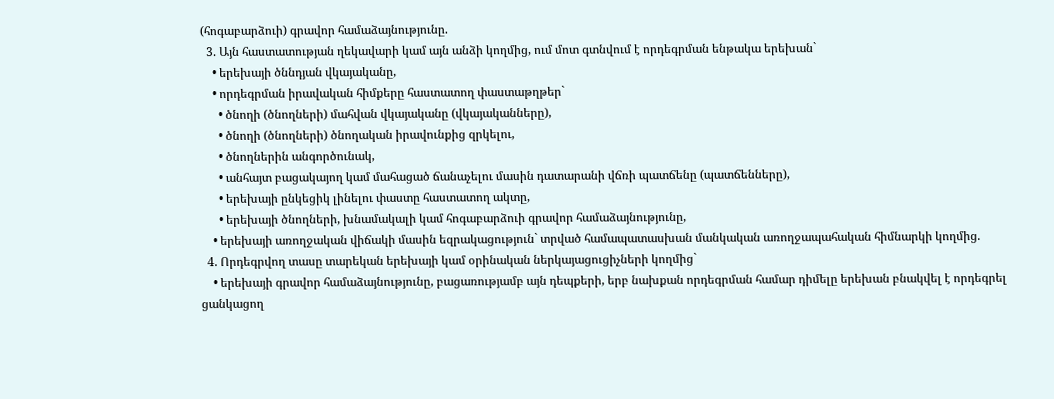(հոգաբարձուի) գրավոր համաձայնությունը.
  3. Այն հաստատության ղեկավարի կամ այն անձի կողմից, ում մոտ գտնվում է որդեգրման ենթակա երեխան`
    • երեխայի ծննդյան վկայականը,
    • որդեգրման իրավական հիմքերը հաստատող փաստաթղթեր`
      • ծնողի (ծնողների) մահվան վկայականը (վկայականները),
      • ծնողի (ծնողների) ծնողական իրավունքից զրկելու,
      • ծնողներին անգործունակ,
      • անհայտ բացակայող կամ մահացած ճանաչելու մասին դատարանի վճռի պատճենը (պատճենները),
      • երեխայի ընկեցիկ լինելու փաստը հաստատող ակտը,
      • երեխայի ծնողների, խնամակալի կամ հոգաբարձուի գրավոր համաձայնությունը,
    • երեխայի առողջական վիճակի մասին եզրակացություն` տրված համապատասխան մանկական առողջապահական հիմնարկի կողմից.
  4. Որդեգրվող տասը տարեկան երեխայի կամ օրինական ներկայացուցիչների կողմից`
    • երեխայի գրավոր համաձայնությունը, բացառությամբ այն դեպքերի, երբ նախքան որդեգրման համար դիմելը երեխան բնակվել է որդեգրել ցանկացող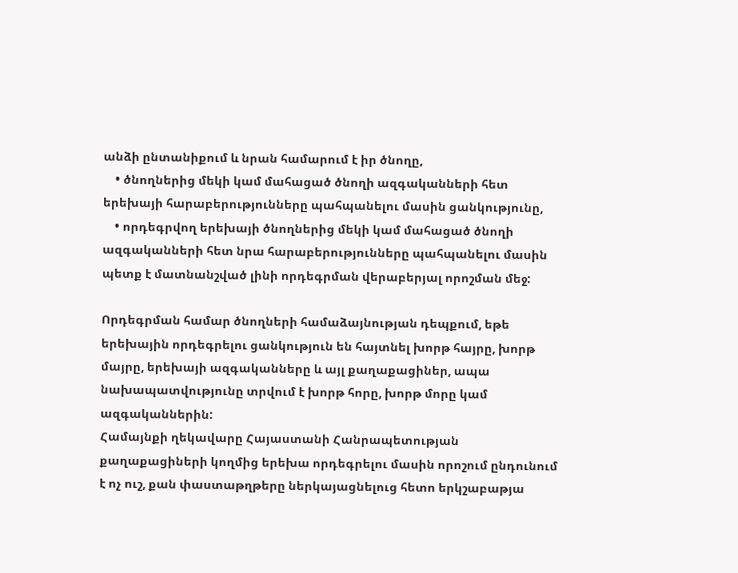անձի ընտանիքում և նրան համարում է իր ծնողը,
    • ծնողներից մեկի կամ մահացած ծնողի ազգականների հետ երեխայի հարաբերությունները պահպանելու մասին ցանկությունը,
    • որդեգրվող երեխայի ծնողներից մեկի կամ մահացած ծնողի ազգականների հետ նրա հարաբերությունները պահպանելու մասին պետք է մատնանշված լինի որդեգրման վերաբերյալ որոշման մեջ:

Որդեգրման համար ծնողների համաձայնության դեպքում, եթե երեխային որդեգրելու ցանկություն են հայտնել խորթ հայրը, խորթ մայրը, երեխայի ազգականները և այլ քաղաքացիներ, ապա նախապատվությունը տրվում է խորթ հորը, խորթ մորը կամ ազգականներին:
Համայնքի ղեկավարը Հայաստանի Հանրապետության քաղաքացիների կողմից երեխա որդեգրելու մասին որոշում ընդունում է ոչ ուշ, քան փաստաթղթերը ներկայացնելուց հետո երկշաբաթյա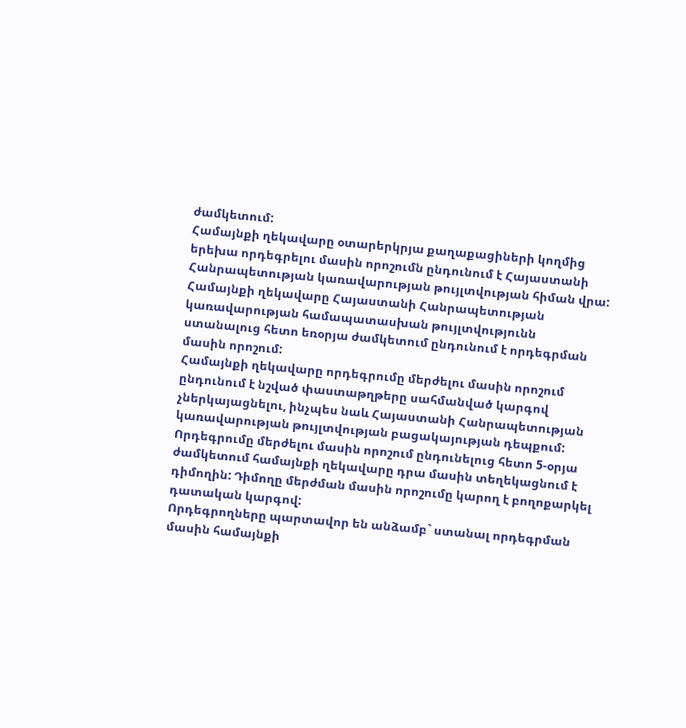ժամկետում:
Համայնքի ղեկավարը օտարերկրյա քաղաքացիների կողմից երեխա որդեգրելու մասին որոշումն ընդունում է Հայաստանի Հանրապետության կառավարության թույլտվության հիման վրա:
Համայնքի ղեկավարը Հայաստանի Հանրապետության կառավարության համապատասխան թույլտվությունն ստանալուց հետո եռօրյա ժամկետում ընդունում է որդեգրման մասին որոշում:
Համայնքի ղեկավարը որդեգրումը մերժելու մասին որոշում ընդունում է նշված փաստաթղթերը սահմանված կարգով չներկայացնելու, ինչպես նաև Հայաստանի Հանրապետության կառավարության թույլտվության բացակայության դեպքում: Որդեգրումը մերժելու մասին որոշում ընդունելուց հետո 5-օրյա ժամկետում համայնքի ղեկավարը դրա մասին տեղեկացնում է դիմողին: Դիմողը մերժման մասին որոշումը կարող է բողոքարկել դատական կարգով:
Որդեգրողները պարտավոր են անձամբ` ստանալ որդեգրման մասին համայնքի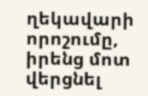ղեկավարի որոշումը, իրենց մոտ վերցնել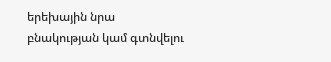երեխային նրա բնակության կամ գտնվելու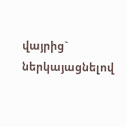վայրից` ներկայացնելով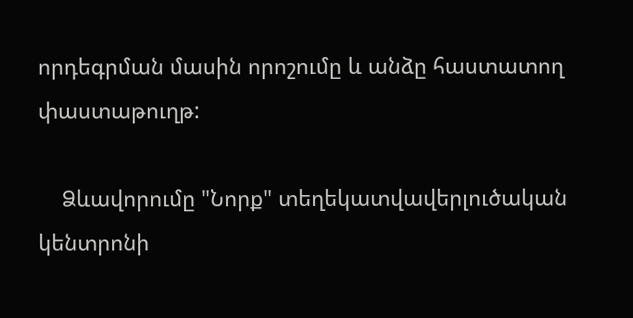որդեգրման մասին որոշումը և անձը հաստատող փաստաթուղթ:

    Ձևավորումը "Նորք" տեղեկատվավերլուծական կենտրոնի